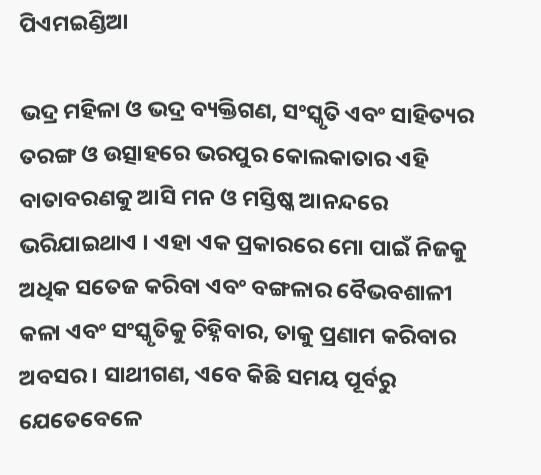ପିଏମଇଣ୍ଡିଆ

ଭଦ୍ର ମହିଳା ଓ ଭଦ୍ର ବ୍ୟକ୍ତିଗଣ, ସଂସ୍କୃତି ଏବଂ ସାହିତ୍ୟର ତରଙ୍ଗ ଓ ଉତ୍ସାହରେ ଭରପୁର କୋଲକାତାର ଏହି ବାତାବରଣକୁ ଆସି ମନ ଓ ମସ୍ତିଷ୍କ ଆନନ୍ଦରେ ଭରିଯାଇଥାଏ । ଏହା ଏକ ପ୍ରକାରରେ ମୋ ପାଇଁ ନିଜକୁ ଅଧିକ ସତେଜ କରିବା ଏବଂ ବଙ୍ଗଳାର ବୈଭବଶାଳୀ କଳା ଏବଂ ସଂସ୍କୃତିକୁ ଚିହ୍ନିବାର, ତାକୁ ପ୍ରଣାମ କରିବାର ଅବସର । ସାଥୀଗଣ, ଏବେ କିଛି ସମୟ ପୂର୍ବରୁ ଯେତେବେଳେ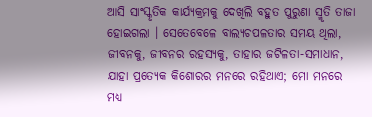ଆସି ସାଂସ୍କୃତିକ କାର୍ଯ୍ୟକ୍ରମକୁ ଦେଖିଲି ବହୁତ ପୁରୁଣା ସ୍ମୃତି ତାଜା ହୋଇଗଲା । ସେତେବେଳେ ବାଲ୍ୟଚପଳତାର ସମୟ ଥିଲା, ଜୀବନକୁ, ଜୀବନର ରହସ୍ୟକୁ, ତାହାର ଜଟିଳତା-ସମାଧାନ, ଯାହା ପ୍ରତ୍ୟେକ କିଶୋରର ମନରେ ରହିଥାଏ; ମୋ ମନରେ ମଧ୍ୟ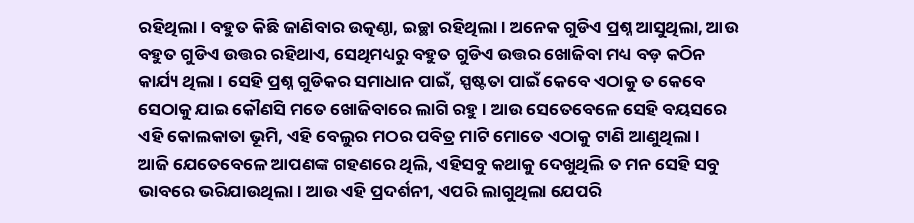ରହିଥିଲା । ବହୁତ କିଛି ଜାଣିବାର ଉତ୍କଣ୍ଠା, ଇଚ୍ଛା ରହିଥିଲା । ଅନେକ ଗୁଡିଏ ପ୍ରଶ୍ନ ଆସୁଥିଲା, ଆଉ ବହୁତ ଗୁଡିଏ ଉତ୍ତର ରହିଥାଏ, ସେଥିମଧ୍ୟରୁ ବହୁତ ଗୁଡିଏ ଉତ୍ତର ଖୋଜିବା ମଧ୍ୟ ବଡ଼ କଠିନ କାର୍ଯ୍ୟ ଥିଲା । ସେହି ପ୍ରଶ୍ନ ଗୁଡିକର ସମାଧାନ ପାଇଁ, ସ୍ପଷ୍ଟତା ପାଇଁ କେବେ ଏଠାକୁ ତ କେବେ ସେଠାକୁ ଯାଇ କୌଣସି ମତେ ଖୋଜିବାରେ ଲାଗି ରହୁ । ଆଉ ସେତେବେଳେ ସେହି ବୟସରେ ଏହି କୋଲକାତା ଭୂମି, ଏହି ବେଲୁର ମଠର ପବିତ୍ର ମାଟି ମୋତେ ଏଠାକୁ ଟାଣି ଆଣୁଥିଲା ।
ଆଜି ଯେତେବେଳେ ଆପଣଙ୍କ ଗହଣରେ ଥିଲି, ଏହିସବୁ କଥାକୁ ଦେଖୁଥିଲି ତ ମନ ସେହି ସବୁ ଭାବରେ ଭରିଯାଉଥିଲା । ଆଉ ଏହି ପ୍ରଦର୍ଶନୀ, ଏପରି ଲାଗୁଥିଲା ଯେପରି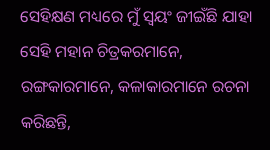ସେହିକ୍ଷଣ ମଧ୍ୟରେ ମୁଁ ସ୍ୱୟଂ ଜୀଇଁଛି ଯାହା ସେହି ମହାନ ଚିତ୍ରକରମାନେ, ରଙ୍ଗକାରମାନେ, କଳାକାରମାନେ ରଚନା କରିଛନ୍ତି,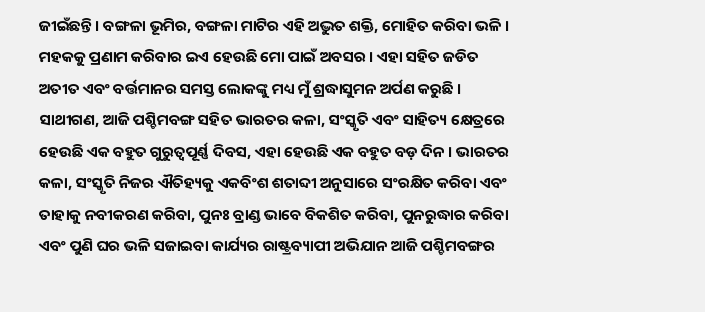ଜୀଇଁଛନ୍ତି । ବଙ୍ଗଳା ଭୂମିର, ବଙ୍ଗଳା ମାଟିର ଏହି ଅଦ୍ଭୁତ ଶକ୍ତି, ମୋହିତ କରିବା ଭଳି । ମହକକୁ ପ୍ରଣାମ କରିବାର ଇଏ ହେଉଛି ମୋ ପାଇଁ ଅବସର । ଏହା ସହିତ ଜଡିତ ଅତୀତ ଏବଂ ବର୍ତ୍ତମାନର ସମସ୍ତ ଲୋକଙ୍କୁ ମଧ୍ୟ ମୁଁ ଶ୍ରଦ୍ଧାସୁମନ ଅର୍ପଣ କରୁଛି ।
ସାଥୀଗଣ, ଆଜି ପଶ୍ଚିମବଙ୍ଗ ସହିତ ଭାରତର କଳା, ସଂସ୍କୃତି ଏବଂ ସାହିତ୍ୟ କ୍ଷେତ୍ରରେ ହେଉଛି ଏକ ବହୁତ ଗୁରୁତ୍ୱପୂର୍ଣ୍ଣ ଦିବସ, ଏହା ହେଉଛି ଏକ ବହୁତ ବଡ଼ ଦିନ । ଭାରତର କଳା, ସଂସ୍କୃତି ନିଜର ଐତିହ୍ୟକୁ ଏକବିଂଶ ଶତାବ୍ଦୀ ଅନୁସାରେ ସଂରକ୍ଷିତ କରିବା ଏବଂ ତାହାକୁ ନବୀକରଣ କରିବା, ପୁନଃ ବ୍ରାଣ୍ଡ ଭାବେ ବିକଶିତ କରିବା, ପୁନରୁଦ୍ଧାର କରିବା ଏବଂ ପୁଣି ଘର ଭଳି ସଜାଇବା କାର୍ଯ୍ୟର ରାଷ୍ଟ୍ରବ୍ୟାପୀ ଅଭିଯାନ ଆଜି ପଶ୍ଚିମବଙ୍ଗର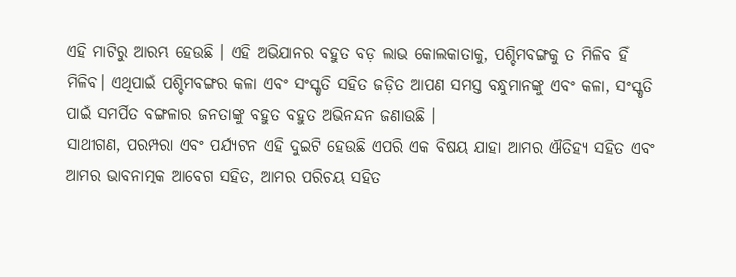ଏହି ମାଟିରୁ ଆରମ୍ଭ ହେଉଛି । ଏହି ଅଭିଯାନର ବହୁତ ବଡ଼ ଲାଭ କୋଲକାତାକୁ, ପଶ୍ଚିମବଙ୍ଗକୁ ତ ମିଳିବ ହିଁ ମିଳିବ। ଏଥିପାଇଁ ପଶ୍ଚିମବଙ୍ଗର କଳା ଏବଂ ସଂସ୍କୃତି ସହିତ ଜଡ଼ିତ ଆପଣ ସମସ୍ତ ବନ୍ଧୁମାନଙ୍କୁ ଏବଂ କଳା, ସଂସ୍କୃତି ପାଇଁ ସମର୍ପିତ ବଙ୍ଗଳାର ଜନତାଙ୍କୁ ବହୁତ ବହୁତ ଅଭିନନ୍ଦନ ଜଣାଉଛି ।
ସାଥୀଗଣ, ପରମ୍ପରା ଏବଂ ପର୍ଯ୍ୟଟନ ଏହି ଦୁଇଟି ହେଉଛି ଏପରି ଏକ ବିଷୟ ଯାହା ଆମର ଐତିହ୍ୟ ସହିତ ଏବଂ ଆମର ଭାବନାତ୍ମକ ଆବେଗ ସହିତ, ଆମର ପରିଚୟ ସହିତ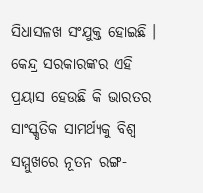ସିଧାସଳଖ ସଂଯୁକ୍ତ ହୋଇଛି । କେନ୍ଦ୍ର ସରକାରଙ୍କର ଏହି ପ୍ରୟାସ ହେଉଛି କି ଭାରତର ସାଂସ୍କୃତିକ ସାମର୍ଥ୍ୟକୁ ବିଶ୍ୱ ସମ୍ମୁଖରେ ନୂତନ ରଙ୍ଗ-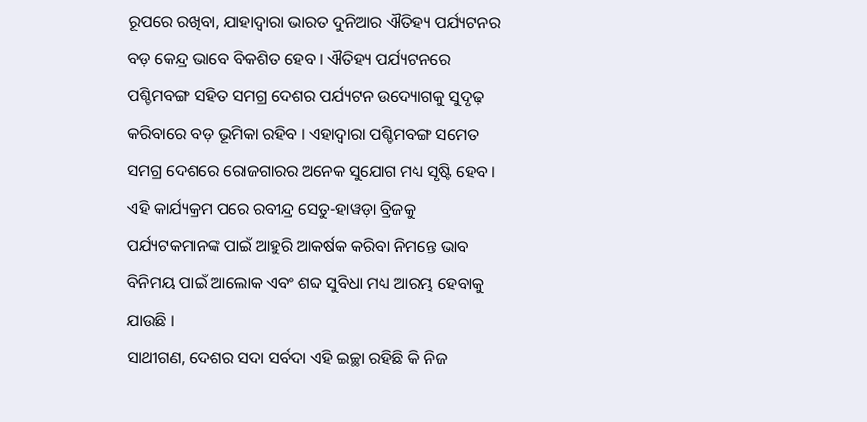ରୂପରେ ରଖିବା, ଯାହାଦ୍ୱାରା ଭାରତ ଦୁନିଆର ଐତିହ୍ୟ ପର୍ଯ୍ୟଟନର ବଡ଼ କେନ୍ଦ୍ର ଭାବେ ବିକଶିତ ହେବ । ଐତିହ୍ୟ ପର୍ଯ୍ୟଟନରେ ପଶ୍ଚିମବଙ୍ଗ ସହିତ ସମଗ୍ର ଦେଶର ପର୍ଯ୍ୟଟନ ଉଦ୍ୟୋଗକୁ ସୁଦୃଢ଼ କରିବାରେ ବଡ଼ ଭୂମିକା ରହିବ । ଏହାଦ୍ୱାରା ପଶ୍ଚିମବଙ୍ଗ ସମେତ ସମଗ୍ର ଦେଶରେ ରୋଜଗାରର ଅନେକ ସୁଯୋଗ ମଧ୍ୟ ସୃଷ୍ଟି ହେବ । ଏହି କାର୍ଯ୍ୟକ୍ରମ ପରେ ରବୀନ୍ଦ୍ର ସେତୁ-ହାୱଡ଼ା ବ୍ରିଜକୁ ପର୍ଯ୍ୟଟକମାନଙ୍କ ପାଇଁ ଆହୁରି ଆକର୍ଷକ କରିବା ନିମନ୍ତେ ଭାବ ବିନିମୟ ପାଇଁ ଆଲୋକ ଏବଂ ଶବ୍ଦ ସୁବିଧା ମଧ୍ୟ ଆରମ୍ଭ ହେବାକୁ ଯାଉଛି ।
ସାଥୀଗଣ, ଦେଶର ସଦା ସର୍ବଦା ଏହି ଇଚ୍ଛା ରହିଛି କି ନିଜ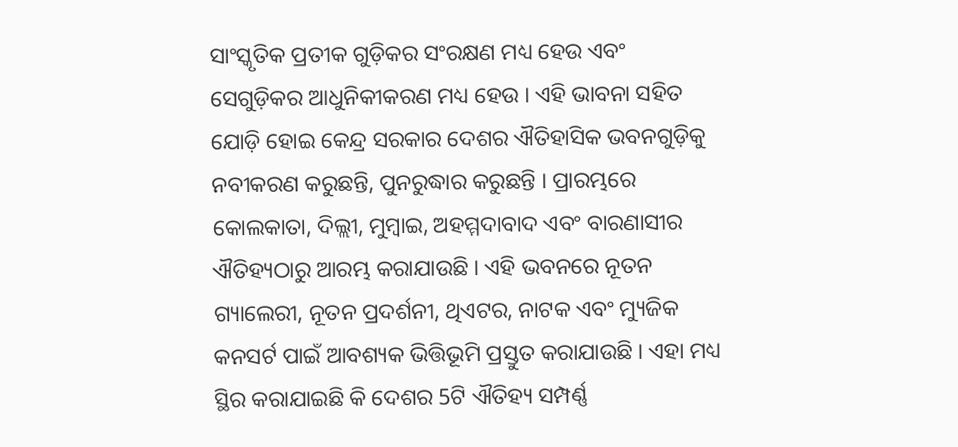ସାଂସ୍କୃତିକ ପ୍ରତୀକ ଗୁଡ଼ିକର ସଂରକ୍ଷଣ ମଧ୍ୟ ହେଉ ଏବଂ ସେଗୁଡ଼ିକର ଆଧୁନିକୀକରଣ ମଧ୍ୟ ହେଉ । ଏହି ଭାବନା ସହିତ ଯୋଡ଼ି ହୋଇ କେନ୍ଦ୍ର ସରକାର ଦେଶର ଐତିହାସିକ ଭବନଗୁଡ଼ିକୁ ନବୀକରଣ କରୁଛନ୍ତି, ପୁନରୁଦ୍ଧାର କରୁଛନ୍ତି । ପ୍ରାରମ୍ଭରେ କୋଲକାତା, ଦିଲ୍ଲୀ, ମୁମ୍ବାଇ, ଅହମ୍ମଦାବାଦ ଏବଂ ବାରଣାସୀର ଐତିହ୍ୟଠାରୁ ଆରମ୍ଭ କରାଯାଉଛି । ଏହି ଭବନରେ ନୂତନ ଗ୍ୟାଲେରୀ, ନୂତନ ପ୍ରଦର୍ଶନୀ, ଥିଏଟର, ନାଟକ ଏବଂ ମ୍ୟୁଜିକ କନସର୍ଟ ପାଇଁ ଆବଶ୍ୟକ ଭିତ୍ତିଭୂମି ପ୍ରସ୍ତୁତ କରାଯାଉଛି । ଏହା ମଧ୍ୟ ସ୍ଥିର କରାଯାଇଛି କି ଦେଶର 5ଟି ଐତିହ୍ୟ ସମ୍ପର୍ଣ୍ଣ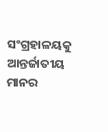ସଂଗ୍ରହାଳୟକୁ ଆନ୍ତର୍ଜାତୀୟ ମାନର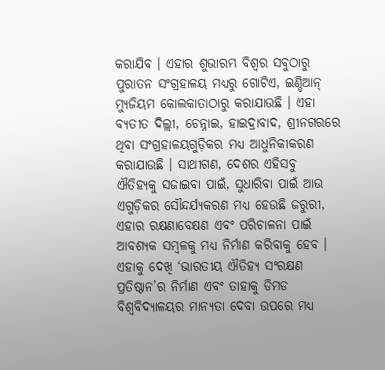କରାଯିବ । ଏହାର ଶୁଭାରମ୍ଭ ବିଶ୍ୱର ସବୁଠାରୁ ପୁରାତନ ସଂଗ୍ରହାଳୟ ମଧ୍ୟରୁ ଗୋଟିଏ, ଇଣ୍ଡିଆନ୍ ମ୍ୟୁଜିୟମ କୋଲକାତାଠାରୁ କରାଯାଉଛି । ଏହା ବ୍ୟତୀତ ଦିଲ୍ଲୀ, ଚେନ୍ନାଇ, ହାଇଦ୍ରାବାଦ, ଶ୍ରୀନଗରରେ ଥିବା ସଂଗ୍ରହାଳୟଗୁଡ଼ିକର ମଧ୍ୟ ଆଧୁନିକୀକରଣ କରାଯାଉଛି । ସାଥୀଗଣ, ଦେଶର ଏହିସବୁ ଐତିହ୍ୟକୁ ସଜାଇବା ପାଇଁ, ସୁଧାରିବା ପାଇଁ ଆଉ ଏଗୁଡ଼ିକର ସୌନ୍ଦର୍ଯ୍ୟକରଣ ମଧ୍ୟ ହେଉଛି ଜରୁରୀ, ଏହାର ରକ୍ଷଣାବେକ୍ଷଣ ଏବଂ ପରିଚାଳନା ପାଇଁ ଆବଶ୍ୟକ ସମ୍ବଳକୁ ମଧ୍ୟ ନିର୍ମାଣ କରିବାକୁ ହେବ । ଏହାକୁ ଦେଖି ‘ଭାରତୀୟ ଐତିହ୍ୟ ସଂରକ୍ଷଣ ପ୍ରତିଷ୍ଠାନ’ର ନିର୍ମାଣ ଏବଂ ତାହାକୁ ଡିମଡ ବିଶ୍ୱବିଦ୍ୟାଳୟର ମାନ୍ୟତା ଦେବା ଉପରେ ମଧ୍ୟ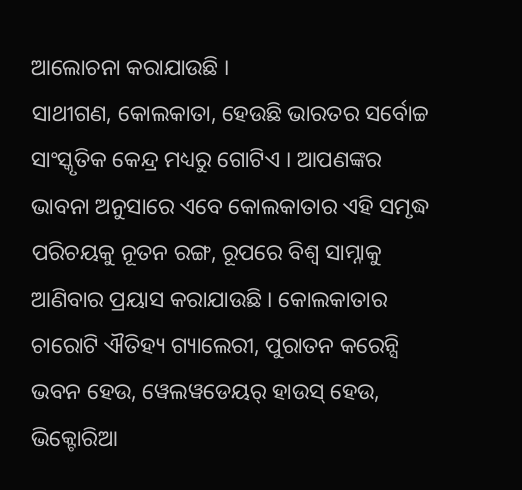ଆଲୋଚନା କରାଯାଉଛି ।
ସାଥୀଗଣ, କୋଲକାତା, ହେଉଛି ଭାରତର ସର୍ବୋଚ୍ଚ ସାଂସ୍କୃତିକ କେନ୍ଦ୍ର ମଧ୍ୟରୁ ଗୋଟିଏ । ଆପଣଙ୍କର ଭାବନା ଅନୁସାରେ ଏବେ କୋଲକାତାର ଏହି ସମୃଦ୍ଧ ପରିଚୟକୁ ନୂତନ ରଙ୍ଗ, ରୂପରେ ବିଶ୍ୱ ସାମ୍ନାକୁ ଆଣିବାର ପ୍ରୟାସ କରାଯାଉଛି । କୋଲକାତାର ଚାରୋଟି ଐତିହ୍ୟ ଗ୍ୟାଲେରୀ, ପୁରାତନ କରେନ୍ସି ଭବନ ହେଉ, ୱେଲୱଡେୟର୍ ହାଉସ୍ ହେଉ, ଭିକ୍ଟୋରିଆ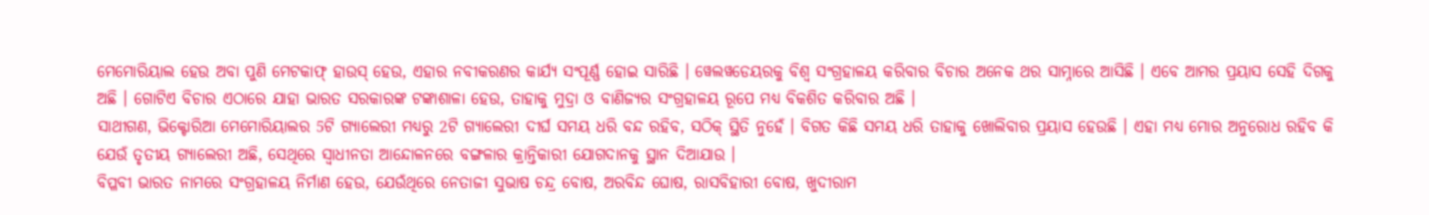ମେମୋରିୟାଲ ହେଉ ଅବା ପୁଣି ମେଟକାଫ୍ ହାଉସ୍ ହେଉ, ଏହାର ନବୀକରଣର କାର୍ଯ୍ୟ ସଂପୂର୍ଣ୍ଣ ହୋଇ ସାରିଛି । ୱେଲୱଡେୟରକୁ ବିଶ୍ୱ ସଂଗ୍ରହାଳୟ କରିବାର ବିଚାର ଅନେକ ଥର ସାମ୍ନାରେ ଆସିଛି । ଏବେ ଆମର ପ୍ରୟାସ ସେହି ଦିଗକୁ ଅଛି । ଗୋଟିଏ ବିଚାର ଏଠାରେ ଯାହା ଭାରତ ସରକାରଙ୍କ ଟଙ୍କାଶାଳା ହେଉ, ତାହାକୁ ମୁଦ୍ରା ଓ ବାଣିଜ୍ୟର ସଂଗ୍ରହାଳୟ ରୂପେ ମଧ୍ୟ ବିକଶିତ କରିବାର ଅଛି ।
ସାଥୀଗଣ, ଭିକ୍ଟୋରିଆ ମେମୋରିୟାଲର 5ଟି ଗ୍ୟାଲେରୀ ମଧ୍ୟରୁ 2ଟି ଗ୍ୟାଲେରୀ ଦୀର୍ଘ ସମୟ ଧରି ବନ୍ଦ ରହିବ, ସଠିକ୍ ସ୍ଥିତି ନୁହେଁ । ବିଗତ କିଛି ସମୟ ଧରି ତାହାକୁ ଖୋଲିବାର ପ୍ରୟାସ ହେଉଛି । ଏହା ମଧ୍ୟ ମୋର ଅନୁରୋଧ ରହିବ କି ଯେଉଁ ତୃତୀୟ ଗ୍ୟାଲେରୀ ଅଛି, ସେଥିରେ ସ୍ୱାଧୀନତା ଆନ୍ଦୋଳନରେ ବଙ୍ଗଳାର କ୍ରାନ୍ତିକାରୀ ଯୋଗଦାନକୁ ସ୍ଥାନ ଦିଆଯାଉ ।
ବିପ୍ଳବୀ ଭାରତ ନାମରେ ସଂଗ୍ରହାଳୟ ନିର୍ମାଣ ହେଉ, ଯେଉଁଥିରେ ନେତାଜୀ ସୁଭାଷ ଚନ୍ଦ୍ର ବୋଷ, ଅରବିନ୍ଦ ଘୋଷ, ରାସବିହାରୀ ବୋଷ, ଖୁଦୀରାମ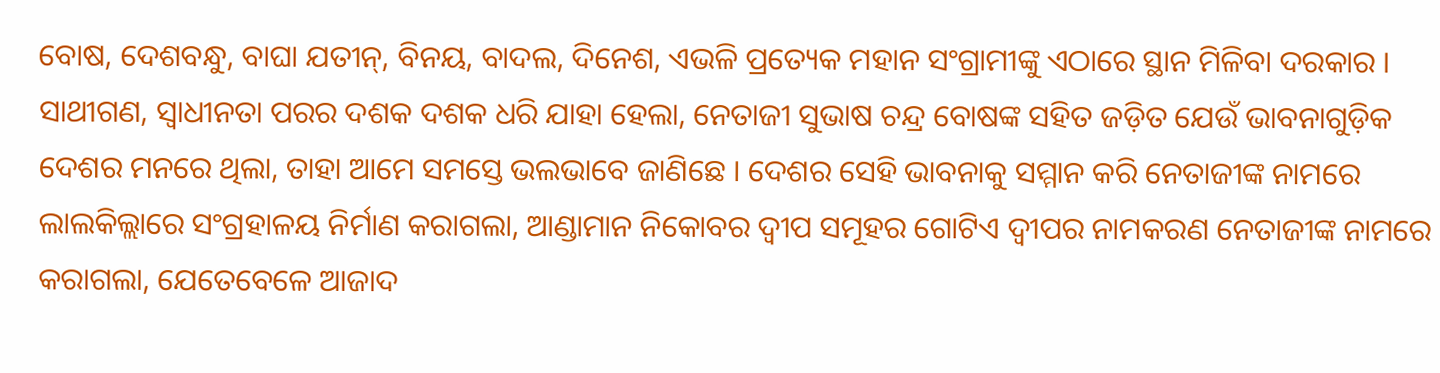ବୋଷ, ଦେଶବନ୍ଧୁ, ବାଘା ଯତୀନ୍, ବିନୟ, ବାଦଲ, ଦିନେଶ, ଏଭଳି ପ୍ରତ୍ୟେକ ମହାନ ସଂଗ୍ରାମୀଙ୍କୁ ଏଠାରେ ସ୍ଥାନ ମିଳିବା ଦରକାର । ସାଥୀଗଣ, ସ୍ୱାଧୀନତା ପରର ଦଶକ ଦଶକ ଧରି ଯାହା ହେଲା, ନେତାଜୀ ସୁଭାଷ ଚନ୍ଦ୍ର ବୋଷଙ୍କ ସହିତ ଜଡ଼ିତ ଯେଉଁ ଭାବନାଗୁଡ଼ିକ ଦେଶର ମନରେ ଥିଲା, ତାହା ଆମେ ସମସ୍ତେ ଭଲଭାବେ ଜାଣିଛେ । ଦେଶର ସେହି ଭାବନାକୁ ସମ୍ମାନ କରି ନେତାଜୀଙ୍କ ନାମରେ ଲାଲକିଲ୍ଲାରେ ସଂଗ୍ରହାଳୟ ନିର୍ମାଣ କରାଗଲା, ଆଣ୍ଡାମାନ ନିକୋବର ଦ୍ୱୀପ ସମୂହର ଗୋଟିଏ ଦ୍ୱୀପର ନାମକରଣ ନେତାଜୀଙ୍କ ନାମରେ କରାଗଲା, ଯେତେବେଳେ ଆଜାଦ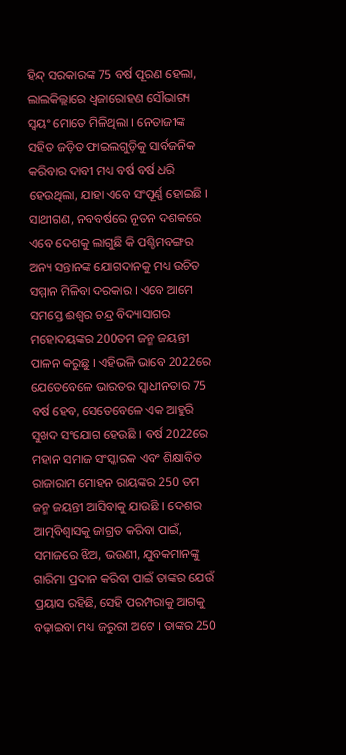ହିନ୍ଦ୍ ସରକାରଙ୍କ 75 ବର୍ଷ ପୂରଣ ହେଲା, ଲାଲକିଲ୍ଲାରେ ଧ୍ୱଜାରୋହଣ ସୌଭାଗ୍ୟ ସ୍ୱୟଂ ମୋତେ ମିଳିଥିଲା । ନେତାଜୀଙ୍କ ସହିତ ଜଡ଼ିତ ଫାଇଲଗୁଡ଼ିକୁ ସାର୍ବଜନିକ କରିବାର ଦାବୀ ମଧ୍ୟ ବର୍ଷ ବର୍ଷ ଧରି ହେଉଥିଲା, ଯାହା ଏବେ ସଂପୂର୍ଣ୍ଣ ହୋଇଛି ।
ସାଥୀଗଣ, ନବବର୍ଷରେ ନୂତନ ଦଶକରେ ଏବେ ଦେଶକୁ ଲାଗୁଛି କି ପଶ୍ଚିମବଙ୍ଗର ଅନ୍ୟ ସନ୍ତାନଙ୍କ ଯୋଗଦାନକୁ ମଧ୍ୟ ଉଚିତ ସମ୍ମାନ ମିଳିବା ଦରକାର । ଏବେ ଆମେ ସମସ୍ତେ ଈଶ୍ୱର ଚନ୍ଦ୍ର ବିଦ୍ୟାସାଗର ମହୋଦୟଙ୍କର 200ତମ ଜନ୍ମ ଜୟନ୍ତୀ ପାଳନ କରୁଛୁ । ଏହିଭଳି ଭାବେ 2022ରେ ଯେତେବେଳେ ଭାରତର ସ୍ୱାଧୀନତାର 75 ବର୍ଷ ହେବ, ସେତେବେଳେ ଏକ ଆହୁରି ସୁଖଦ ସଂଯୋଗ ହେଉଛି । ବର୍ଷ 2022ରେ ମହାନ ସମାଜ ସଂସ୍କାରକ ଏବଂ ଶିକ୍ଷାବିତ ରାଜାରାମ ମୋହନ ରାୟଙ୍କର 250 ତମ ଜନ୍ମ ଜୟନ୍ତୀ ଆସିବାକୁ ଯାଉଛି । ଦେଶର ଆତ୍ମବିଶ୍ୱାସକୁ ଜାଗ୍ରତ କରିବା ପାଇଁ, ସମାଜରେ ଝିଅ, ଭଉଣୀ, ଯୁବକମାନଙ୍କୁ ଗାରିମା ପ୍ରଦାନ କରିବା ପାଇଁ ତାଙ୍କର ଯେଉଁ ପ୍ରୟାସ ରହିଛି, ସେହି ପରମ୍ପରାକୁ ଆଗକୁ ବଢ଼ାଇବା ମଧ୍ୟ ଜରୁରୀ ଅଟେ । ତାଙ୍କର 250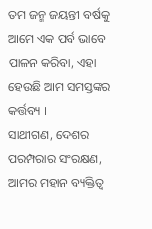ତମ ଜନ୍ମ ଜୟନ୍ତୀ ବର୍ଷକୁ ଆମେ ଏକ ପର୍ବ ଭାବେ ପାଳନ କରିବା, ଏହା ହେଉଛି ଆମ ସମସ୍ତଙ୍କର କର୍ତ୍ତବ୍ୟ ।
ସାଥୀଗଣ, ଦେଶର ପରମ୍ପରାର ସଂରକ୍ଷଣ, ଆମର ମହାନ ବ୍ୟକ୍ତିତ୍ୱ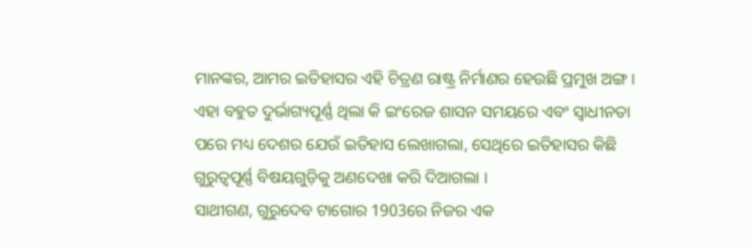ମାନଙ୍କର, ଆମର ଇତିହାସର ଏହି ଚିତ୍ରଣ ରାଷ୍ଟ୍ର ନିର୍ମାଣର ହେଉଛି ପ୍ରମୁଖ ଅଙ୍ଗ । ଏହା ବହୁତ ଦୁର୍ଭାଗ୍ୟପୂର୍ଣ୍ଣ ଥିଲା କି ଇଂରେଜ ଶାସନ ସମୟରେ ଏବଂ ସ୍ୱାଧୀନତା ପରେ ମଧ୍ୟ ଦେଶର ଯେଉଁ ଇତିହାସ ଲେଖାଗଲା, ସେଥିରେ ଇତିହାସର କିଛି ଗୁରୁତ୍ୱପୂର୍ଣ୍ଣ ବିଷୟଗୁଡ଼ିକୁ ଅଣଦେଖା କରି ଦିଆଗଲା ।
ସାଥୀଗଣ, ଗୁରୁଦେବ ଟାଗୋର 1903ରେ ନିଜର ଏକ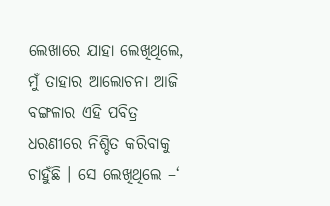ଲେଖାରେ ଯାହା ଲେଖିଥିଲେ, ମୁଁ ତାହାର ଆଲୋଚନା ଆଜି ବଙ୍ଗଳାର ଏହି ପବିତ୍ର ଧରଣୀରେ ନିଶ୍ଚିତ କରିବାକୁ ଚାହୁଁଛି । ସେ ଲେଖିଥିଲେ –‘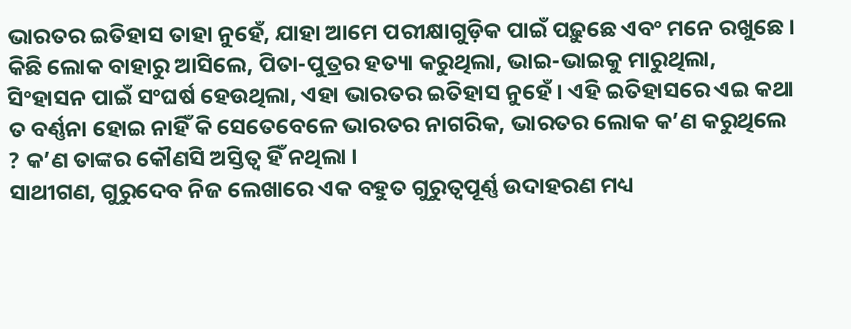ଭାରତର ଇତିହାସ ତାହା ନୁହେଁ, ଯାହା ଆମେ ପରୀକ୍ଷାଗୁଡ଼ିକ ପାଇଁ ପଢ଼ୁଛେ ଏବଂ ମନେ ରଖୁଛେ । କିଛି ଲୋକ ବାହାରୁ ଆସିଲେ, ପିତା-ପୁତ୍ରର ହତ୍ୟା କରୁଥିଲା, ଭାଇ-ଭାଇକୁ ମାରୁଥିଲା, ସିଂହାସନ ପାଇଁ ସଂଘର୍ଷ ହେଉଥିଲା, ଏହା ଭାରତର ଇତିହାସ ନୁହେଁ । ଏହି ଇତିହାସରେ ଏଇ କଥା ତ ବର୍ଣ୍ଣନା ହୋଇ ନାହିଁ କି ସେତେବେଳେ ଭାରତର ନାଗରିକ, ଭାରତର ଲୋକ କ’ଣ କରୁଥିଲେ ? କ’ଣ ତାଙ୍କର କୌଣସି ଅସ୍ତିତ୍ୱ ହିଁ ନଥିଲା ।
ସାଥୀଗଣ, ଗୁରୁଦେବ ନିଜ ଲେଖାରେ ଏକ ବହୁତ ଗୁରୁତ୍ୱପୂର୍ଣ୍ଣ ଉଦାହରଣ ମଧ୍ୟ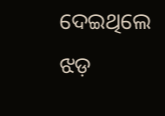ଦେଇଥିଲେ ଝଡ଼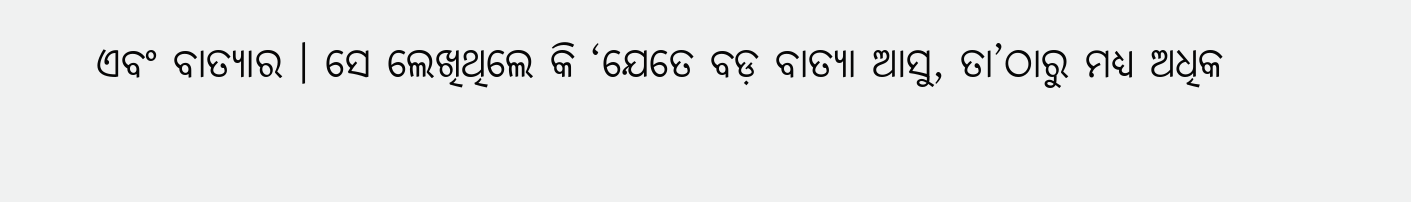ଏବଂ ବାତ୍ୟାର । ସେ ଲେଖିଥିଲେ କି ‘ଯେତେ ବଡ଼ ବାତ୍ୟା ଆସୁ, ତା’ଠାରୁ ମଧ୍ୟ ଅଧିକ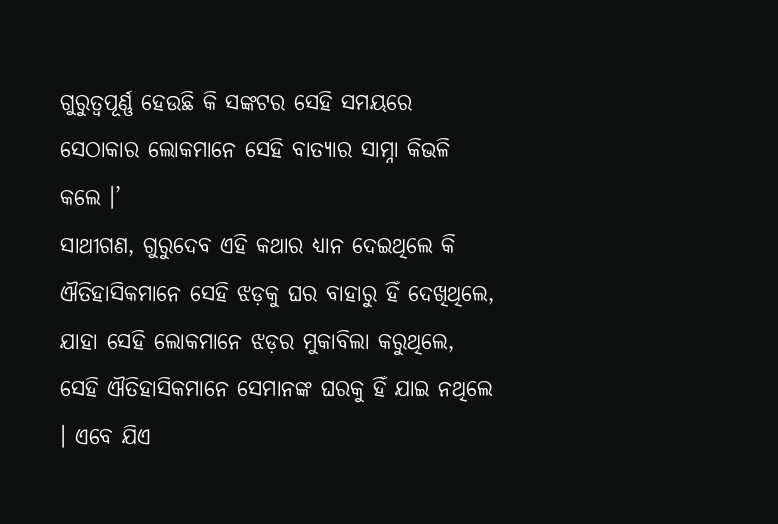ଗୁରୁତ୍ୱପୂର୍ଣ୍ଣ ହେଉଛି କି ସଙ୍କଟର ସେହି ସମୟରେ ସେଠାକାର ଲୋକମାନେ ସେହି ବାତ୍ୟାର ସାମ୍ନା କିଭଳି କଲେ ।’
ସାଥୀଗଣ, ଗୁରୁଦେବ ଏହି କଥାର ଧ୍ୟାନ ଦେଇଥିଲେ କି ଐତିହାସିକମାନେ ସେହି ଝଡ଼କୁ ଘର ବାହାରୁ ହିଁ ଦେଖିଥିଲେ, ଯାହା ସେହି ଲୋକମାନେ ଝଡ଼ର ମୁକାବିଲା କରୁଥିଲେ, ସେହି ଐତିହାସିକମାନେ ସେମାନଙ୍କ ଘରକୁ ହିଁ ଯାଇ ନଥିଲେ । ଏବେ ଯିଏ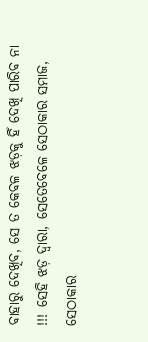ବାହାରୁ ଦେଖିବ, ସେ ତ କେବଳ ଝଡ଼କୁ ହିଁ ଦେଖି ପାରିବ ନା !!! ସେହି ଝଡ଼ ଦ୍ୱାରା, ସେତେବେଳେ ସେଠାକାର ସମାଜ, ସେଠାକାର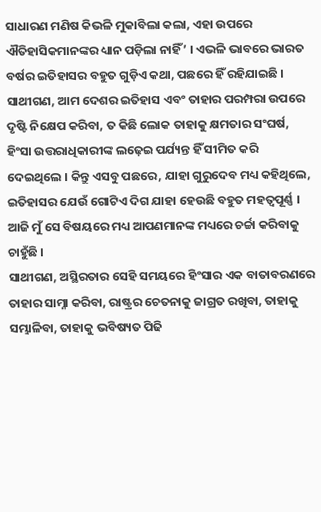ସାଧାରଣ ମଣିଷ କିଭଳି ମୁକାବିଲା କଲା, ଏହା ଉପରେ ଐତିହାସିକମାନଙ୍କର ଧ୍ୟାନ ପଡ଼ିଲା ନାହିଁ’ । ଏଭଳି ଭାବରେ ଭାରତ ବର୍ଷର ଇତିହାସର ବହୁତ ଗୁଡ଼ିଏ କଥା, ପଛରେ ହିଁ ରହିଯାଇଛି ।
ସାଥୀଗଣ, ଆମ ଦେଶର ଇତିହାସ ଏବଂ ତାହାର ପରମ୍ପରା ଉପରେ ଦୃଷ୍ଟି ନିକ୍ଷେପ କରିବା, ତ କିଛି ଲୋକ ତାହାକୁ କ୍ଷମତାର ସଂଘର୍ଷ, ହିଂସା ଉତ୍ତରାଧିକାରୀଙ୍କ ଲଢ଼େଇ ପର୍ଯ୍ୟନ୍ତ ହିଁ ସୀମିତ କରି ଦେଇଥିଲେ । କିନ୍ତୁ ଏସବୁ ପଛରେ, ଯାହା ଗୁରୁଦେବ ମଧ୍ୟ କହିଥିଲେ, ଇତିହାସର ଯେଉଁ ଗୋଟିଏ ଦିଗ ଯାହା ହେଉଛି ବହୁତ ମହତ୍ୱପୂର୍ଣ୍ଣ । ଆଜି ମୁଁ ସେ ବିଷୟରେ ମଧ୍ୟ ଆପଣମାନଙ୍କ ମଧ୍ୟରେ ଚର୍ଚ୍ଚା କରିବାକୁ ଚାହୁଁଛି ।
ସାଥୀଗଣ, ଅସ୍ଥିରତାର ସେହି ସମୟରେ ହିଂସାର ଏକ ବାତାବରଣରେ ତାହାର ସାମ୍ନା କରିବା, ରାଷ୍ଟ୍ରର ଚେତନାକୁ ଜାଗ୍ରତ ରଖିବା, ତାହାକୁ ସମ୍ଭାଳିବା, ତାହାକୁ ଭବିଷ୍ୟତ ପିଢି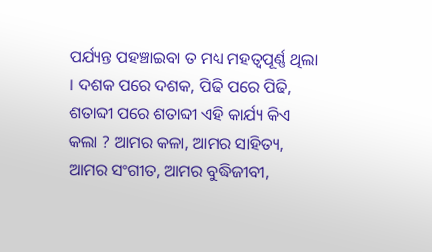ପର୍ଯ୍ୟନ୍ତ ପହଞ୍ଚାଇବା ତ ମଧ୍ୟ ମହତ୍ୱପୂର୍ଣ୍ଣ ଥିଲା । ଦଶକ ପରେ ଦଶକ, ପିଢି ପରେ ପିଢି, ଶତାବ୍ଦୀ ପରେ ଶତାବ୍ଦୀ ଏହି କାର୍ଯ୍ୟ କିଏ କଲା ? ଆମର କଳା, ଆମର ସାହିତ୍ୟ, ଆମର ସଂଗୀତ, ଆମର ବୁଦ୍ଧିଜୀବୀ,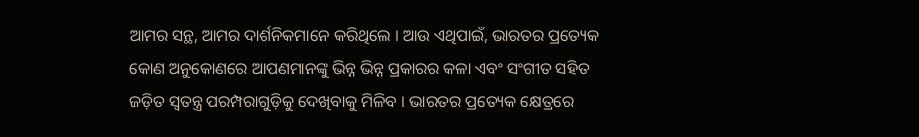ଆମର ସନ୍ଥ, ଆମର ଦାର୍ଶନିକମାନେ କରିଥିଲେ । ଆଉ ଏଥିପାଇଁ, ଭାରତର ପ୍ରତ୍ୟେକ କୋଣ ଅନୁକୋଣରେ ଆପଣମାନଙ୍କୁ ଭିନ୍ନ ଭିନ୍ନ ପ୍ରକାରର କଳା ଏବଂ ସଂଗୀତ ସହିତ ଜଡ଼ିତ ସ୍ୱତନ୍ତ୍ର ପରମ୍ପରାଗୁଡ଼ିକୁ ଦେଖିବାକୁ ମିଳିବ । ଭାରତର ପ୍ରତ୍ୟେକ କ୍ଷେତ୍ରରେ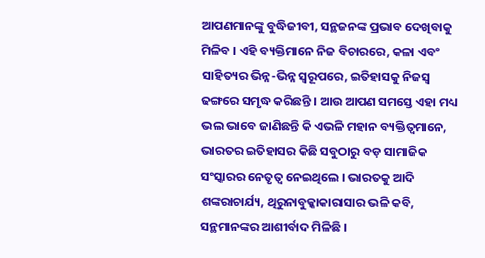ଆପଣମାନଙ୍କୁ ବୁଦ୍ଧିଜୀବୀ, ସନ୍ଥଜନଙ୍କ ପ୍ରଭାବ ଦେଖିବାକୁ ମିଳିବ । ଏହି ବ୍ୟକ୍ତିମାନେ ନିଜ ବିଚାରରେ, କଳା ଏବଂ ସାହିତ୍ୟର ଭିନ୍ନ-ଭିନ୍ନ ସ୍ୱରୂପରେ, ଇତିହାସକୁ ନିଜସ୍ୱ ଢଙ୍ଗରେ ସମୃଦ୍ଧ କରିଛନ୍ତି । ଆଉ ଆପଣ ସମସ୍ତେ ଏହା ମଧ୍ୟ ଭଲ ଭାବେ ଜାଣିଛନ୍ତି କି ଏଭଳି ମହାନ ବ୍ୟକ୍ତିତ୍ୱମାନେ, ଭାରତର ଇତିହାସର କିଛି ସବୁଠାରୁ ବଡ଼ ସାମାଜିକ ସଂସ୍କାରର ନେତୃତ୍ୱ ନେଇଥିଲେ । ଭାରତକୁ ଆଦି ଶଙ୍କରାଚାର୍ଯ୍ୟ, ଥିରୁନାବୁକ୍କାକାରାସାର ଭଳି କବି, ସନ୍ଥମାନଙ୍କର ଆଶୀର୍ବାଦ ମିଳିଛି ।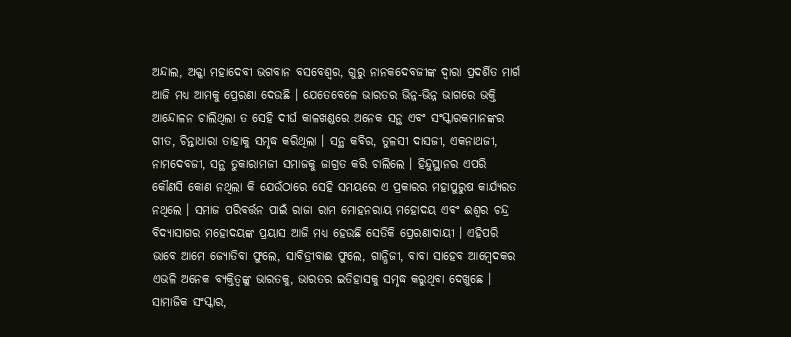ଅନ୍ଦାଲ, ଅକ୍କା ମହାଦେବୀ ଭଗବାନ ବସବେଶ୍ୱର, ଗୁରୁ ନାନକଦେବଜୀଙ୍କ ଦ୍ୱାରା ପ୍ରଦର୍ଶିତ ମାର୍ଗ ଆଜି ମଧ୍ୟ ଆମକୁ ପ୍ରେରଣା ଦେଉଛି । ଯେତେବେଳେ ଭାରତର ଭିନ୍ନ-ଭିନ୍ନ ଭାଗରେ ଭକ୍ତି ଆନ୍ଦୋଳନ ଚାଲିଥିଲା ତ ସେହି ଦୀର୍ଘ କାଳଖଣ୍ଡରେ ଅନେକ ସନ୍ଥ ଏବଂ ସଂସ୍କାରକମାନଙ୍କର ଗୀତ, ଚିନ୍ତାଧାରା ତାହାକୁ ସମୃଦ୍ଧ କରିଥିଲା । ସନ୍ଥ କବିର, ତୁଳସୀ ଦାସଜୀ, ଏକନାଥଜୀ, ନାମଦେବଜୀ, ସନ୍ଥ ତୁକାରାମଜୀ ସମାଜକୁ ଜାଗ୍ରତ କରି ଚାଲିଲେ । ହିନ୍ଦୁସ୍ଥାନର ଏପରି କୌଣସି କୋଣ ନଥିଲା କି ଯେଉଁଠାରେ ସେହି ସମୟରେ ଏ ପ୍ରକାରର ମହାପୁରୁଷ କାର୍ଯ୍ୟରତ ନଥିଲେ । ସମାଜ ପରିବର୍ତ୍ତନ ପାଇଁ ରାଜା ରାମ ମୋହନରାୟ ମହୋଦୟ ଏବଂ ଈଶ୍ୱର ଚନ୍ଦ୍ର ବିଦ୍ୟାସାଗର ମହୋଦୟଙ୍କ ପ୍ରୟାସ ଆଜି ମଧ୍ୟ ହେଉଛି ସେତିକି ପ୍ରେରଣାଦାୟୀ । ଏହିପରି ଭାବେ ଆମେ ଜ୍ୟୋତିବା ଫୁଲେ, ସାବିତ୍ରୀବାଈ ଫୁଲେ, ଗାନ୍ଧିଜୀ, ବାବା ସାହେବ ଆମ୍ବେଦକର ଏଭଳି ଅନେକ ବ୍ୟକ୍ତିତ୍ୱଙ୍କୁ ଭାରତକୁ, ଭାରତର ଇତିହାସକୁ ସମୃଦ୍ଧ କରୁଥିବା ଦେଖୁଛେ ।
ସାମାଜିକ ସଂସ୍କାର,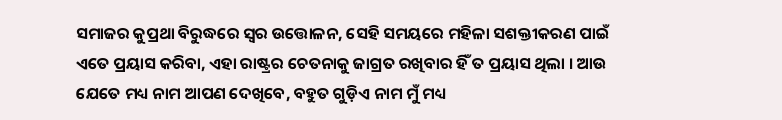ସମାଜର କୁପ୍ରଥା ବିରୁଦ୍ଧରେ ସ୍ୱର ଉତ୍ତୋଳନ, ସେହି ସମୟରେ ମହିଳା ସଶକ୍ତୀକରଣ ପାଇଁ ଏତେ ପ୍ରୟାସ କରିବା, ଏହା ରାଷ୍ଟ୍ରର ଚେତନାକୁ ଜାଗ୍ରତ ରଖିବାର ହିଁ ତ ପ୍ରୟାସ ଥିଲା । ଆଉ ଯେତେ ମଧ୍ୟ ନାମ ଆପଣ ଦେଖିବେ, ବହୁତ ଗୁଡ଼ିଏ ନାମ ମୁଁ ମଧ୍ୟ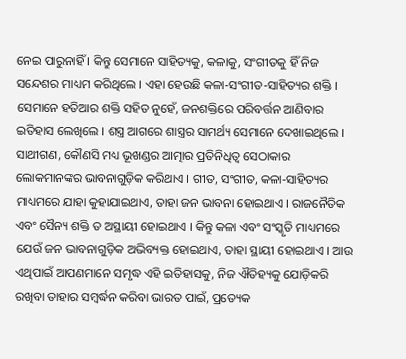ନେଇ ପାରୁନାହିଁ । କିନ୍ତୁ ସେମାନେ ସାହିତ୍ୟକୁ, କଳାକୁ, ସଂଗୀତକୁ ହିଁ ନିଜ ସନ୍ଦେଶର ମାଧ୍ୟମ କରିଥିଲେ । ଏହା ହେଉଛି କଳା-ସଂଗୀତ-ସାହିତ୍ୟର ଶକ୍ତି । ସେମାନେ ହତିଆର ଶକ୍ତି ସହିତ ନୁହେଁ, ଜନଶକ୍ତିରେ ପରିବର୍ତ୍ତନ ଆଣିବାର ଇତିହାସ ଲେଖିଲେ । ଶସ୍ତ୍ର ଆଗରେ ଶାସ୍ତ୍ରର ସାମର୍ଥ୍ୟ ସେମାନେ ଦେଖାଇଥିଲେ ।
ସାଥୀଗଣ, କୌଣସି ମଧ୍ୟ ଭୂଖଣ୍ଡର ଆତ୍ମାର ପ୍ରତିନିଧିତ୍ୱ ସେଠାକାର ଲୋକମାନଙ୍କର ଭାବନାଗୁଡ଼ିକ କରିଥାଏ । ଗୀତ, ସଂଗୀତ, କଳା-ସାହିତ୍ୟର ମାଧ୍ୟମରେ ଯାହା କୁହାଯାଇଥାଏ, ତାହା ଜନ ଭାବନା ହୋଇଥାଏ । ରାଜନୈତିକ ଏବଂ ସୈନ୍ୟ ଶକ୍ତି ତ ଅସ୍ଥାୟୀ ହୋଇଥାଏ । କିନ୍ତୁ କଳା ଏବଂ ସଂସ୍କୃତି ମାଧ୍ୟମରେ ଯେଉଁ ଜନ ଭାବନାଗୁଡ଼ିକ ଅଭିବ୍ୟକ୍ତ ହୋଇଥାଏ, ତାହା ସ୍ଥାୟୀ ହୋଇଥାଏ । ଆଉ ଏଥିପାଇଁ ଆପଣମାନେ ସମୃଦ୍ଧ ଏହି ଇତିହାସକୁ, ନିଜ ଐତିହ୍ୟକୁ ଯୋଡ଼ିକରି ରଖିବା ତାହାର ସମ୍ବର୍ଦ୍ଧନ କରିବା ଭାରତ ପାଇଁ, ପ୍ରତ୍ୟେକ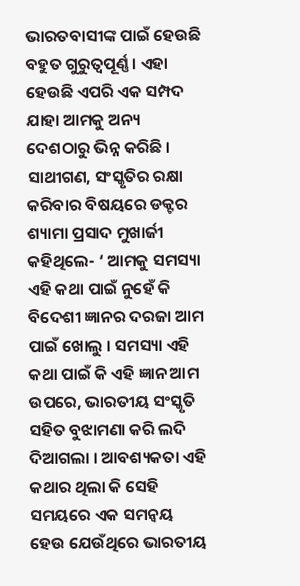ଭାରତବାସୀଙ୍କ ପାଇଁ ହେଉଛି ବହୁତ ଗୁରୁତ୍ୱପୂର୍ଣ୍ଣ । ଏହା ହେଉଛି ଏପରି ଏକ ସମ୍ପଦ ଯାହା ଆମକୁ ଅନ୍ୟ ଦେଶଠାରୁ ଭିନ୍ନ କରିଛି ।
ସାଥୀଗଣ, ସଂସ୍କୃତିର ରକ୍ଷା କରିବାର ବିଷୟରେ ଡକ୍ଟର ଶ୍ୟାମା ପ୍ରସାଦ ମୁଖାର୍ଜୀ କହିଥିଲେ- ‘ ଆମକୁ ସମସ୍ୟା ଏହି କଥା ପାଇଁ ନୁହେଁ କି ବିଦେଶୀ ଜ୍ଞାନର ଦରଜା ଆମ ପାଇଁ ଖୋଲୁ । ସମସ୍ୟା ଏହି କଥା ପାଇଁ କି ଏହି ଜ୍ଞାନ ଆମ ଉପରେ, ଭାରତୀୟ ସଂସ୍କୃତି ସହିତ ବୁଝାମଣା କରି ଲଦି ଦିଆଗଲା । ଆବଶ୍ୟକତା ଏହି କଥାର ଥିଲା କି ସେହି ସମୟରେ ଏକ ସମନ୍ୱୟ ହେଉ ଯେଉଁଥିରେ ଭାରତୀୟ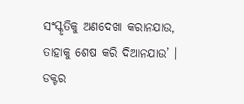ସଂସ୍କୃତିକୁ ଅଣଦେଖା କରାନଯାଉ, ତାହାକୁ ଶେଷ କରି ଦିଆନଯାଉ’ । ଡକ୍ଟର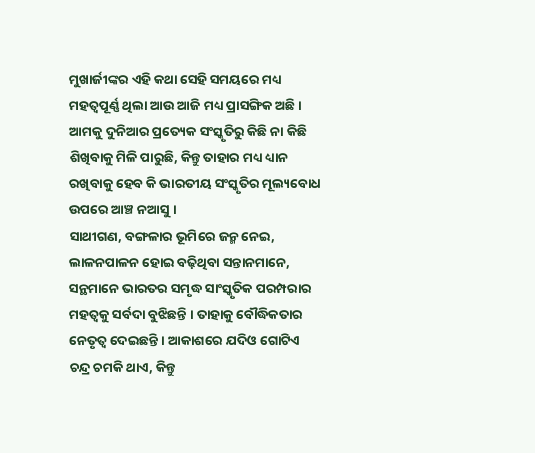ମୁଖାର୍ଜୀଙ୍କର ଏହି କଥା ସେହି ସମୟରେ ମଧ୍ୟ ମହତ୍ୱପୂର୍ଣ୍ଣ ଥିଲା ଆଉ ଆଜି ମଧ୍ୟ ପ୍ରାସଙ୍ଗିକ ଅଛି । ଆମକୁ ଦୁନିଆର ପ୍ରତ୍ୟେକ ସଂସ୍କୃତିରୁ କିଛି ନା କିଛି ଶିଖିବାକୁ ମିଳି ପାରୁଛି, କିନ୍ତୁ ତାହାର ମଧ୍ୟ ଧ୍ୟାନ ରଖିବାକୁ ହେବ କି ଭାରତୀୟ ସଂସ୍କୃତିର ମୂଲ୍ୟବୋଧ ଉପରେ ଆଞ୍ଚ ନଆସୁ ।
ସାଥୀଗଣ, ବଙ୍ଗଳାର ଭୂମିରେ ଜନ୍ମ ନେଇ, ଲାଳନପାଳନ ହୋଇ ବଢ଼ିଥିବା ସନ୍ତାନମାନେ, ସନ୍ଥମାନେ ଭାରତର ସମୃଦ୍ଧ ସାଂସ୍କୃତିକ ପରମ୍ପରାର ମହତ୍ଵକୁ ସର୍ବଦା ବୁଝିଛନ୍ତି । ତାହାକୁ ବୌଦ୍ଧିକତାର ନେତୃତ୍ୱ ଦେଇଛନ୍ତି । ଆକାଶରେ ଯଦିଓ ଗୋଟିଏ ଚନ୍ଦ୍ର ଚମକି ଥାଏ, କିନ୍ତୁ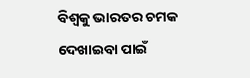ବିଶ୍ୱକୁ ଭାରତର ଚମକ ଦେଖାଇବା ପାଇଁ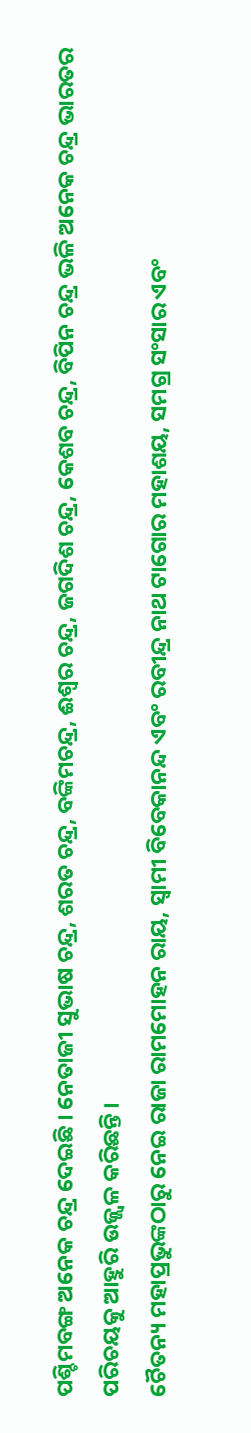ପଶ୍ଚିମବଙ୍ଗ ଅନେକ ଚନ୍ଦ୍ର ଦେଇଛି । ନେତାଜୀ ସୁଭାଷ ଚନ୍ଦ୍ର, ଶରତ ଚନ୍ଦ୍ର, ବଙ୍କିମଚନ୍ଦ୍ର, ଈଶ୍ୱର ଚନ୍ଦ୍ର, ଜଗଦିଶ ଚନ୍ଦ୍ର, କେଶବ ଚନ୍ଦ୍ର, ବିପିନ ଚନ୍ଦ୍ର ଭଳି ଅନେକ ଚନ୍ଦ୍ର ଭାରତର ପରିଚୟକୁ ଆହୁରି ଉଜ୍ଜ୍ୱଳ କରିଛନ୍ତି ।
ଚୈତନ୍ୟ ମହାପ୍ରଭୁଙ୍କଠାରୁ ନେଇ ରାଜା ରାମମୋହନ ରାୟ, ସ୍ୱାମୀ ବିବେକାନନ୍ଦ ଏବଂ ରବୀନ୍ଦ୍ର ନାଥ ଟାଗୋର ମହାଶୟ, ସମଗ୍ର ସଂସାର ଏବଂ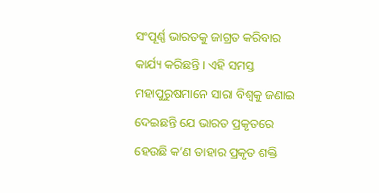ସଂପୂର୍ଣ୍ଣ ଭାରତକୁ ଜାଗ୍ରତ କରିବାର କାର୍ଯ୍ୟ କରିଛନ୍ତି । ଏହି ସମସ୍ତ ମହାପୁରୁଷମାନେ ସାରା ବିଶ୍ୱକୁ ଜଣାଇ ଦେଇଛନ୍ତି ଯେ ଭାରତ ପ୍ରକୃତରେ ହେଉଛି କ’ଣ ତାହାର ପ୍ରକୃତ ଶକ୍ତି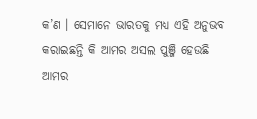କ’ଣ । ସେମାନେ ଭାରତକୁ ମଧ୍ୟ ଏହି ଅନୁଭବ କରାଇଛନ୍ତି କି ଆମର ଅସଲ ପୁଞ୍ଜି ହେଉଛି ଆମର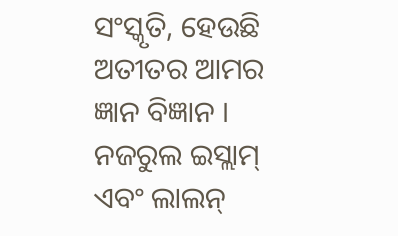ସଂସ୍କୃତି, ହେଉଛି ଅତୀତର ଆମର ଜ୍ଞାନ ବିଜ୍ଞାନ । ନଜରୁଲ ଇସ୍ଲାମ୍ ଏବଂ ଲାଲନ୍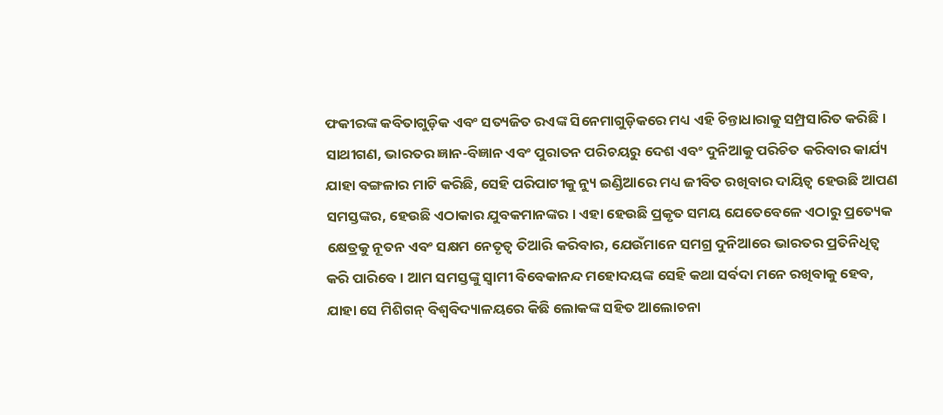ଫକୀରଙ୍କ କବିତାଗୁଡ଼ିକ ଏବଂ ସତ୍ୟଜିତ ରଏଙ୍କ ସିନେମାଗୁଡ଼ିକରେ ମଧ୍ୟ ଏହି ଚିନ୍ତାଧାରାକୁ ସମ୍ପ୍ରସାରିତ କରିଛି ।
ସାଥୀଗଣ, ଭାରତର ଜ୍ଞାନ-ବିଜ୍ଞାନ ଏବଂ ପୁରାତନ ପରିଚୟରୁ ଦେଶ ଏବଂ ଦୁନିଆକୁ ପରିଚିତ କରିବାର କାର୍ଯ୍ୟ ଯାହା ବଙ୍ଗଳାର ମାଟି କରିଛି, ସେହି ପରିପାଟୀକୁ ନ୍ୟୁ ଇଣ୍ଡିଆରେ ମଧ୍ୟ ଜୀବିତ ରଖିବାର ଦାୟିତ୍ୱ ହେଉଛି ଆପଣ ସମସ୍ତଙ୍କର, ହେଉଛି ଏଠାକାର ଯୁବକମାନଙ୍କର । ଏହା ହେଉଛି ପ୍ରକୃତ ସମୟ ଯେତେବେଳେ ଏଠାରୁ ପ୍ରତ୍ୟେକ କ୍ଷେତ୍ରକୁ ନୂତନ ଏବଂ ସକ୍ଷମ ନେତୃତ୍ୱ ତିଆରି କରିବାର, ଯେଉଁମାନେ ସମଗ୍ର ଦୁନିଆରେ ଭାରତର ପ୍ରତିନିଧିତ୍ୱ କରି ପାରିବେ । ଆମ ସମସ୍ତଙ୍କୁ ସ୍ୱାମୀ ବିବେକାନନ୍ଦ ମହୋଦୟଙ୍କ ସେହି କଥା ସର୍ବଦା ମନେ ରଖିବାକୁ ହେବ, ଯାହା ସେ ମିଶିଗନ୍ ବିଶ୍ୱବିଦ୍ୟାଳୟରେ କିଛି ଲୋକଙ୍କ ସହିତ ଆଲୋଚନା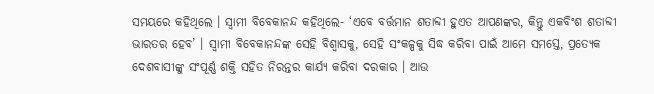ସମୟରେ କହିଥିଲେ । ସ୍ୱାମୀ ବିବେକାନନ୍ଦ କହିଥିଲେ- ‘ଏବେ ବର୍ତ୍ତମାନ ଶତାବ୍ଦୀ ହୁଏତ ଆପଣଙ୍କର, କିନ୍ତୁ ଏକବିଂଶ ଶତାବ୍ଦୀ ଭାରତର ହେବ’ । ସ୍ୱାମୀ ବିବେକାନନ୍ଦଙ୍କ ସେହି ବିଶ୍ୱାସକୁ, ସେହି ସଂକଳ୍ପକୁ ସିଦ୍ଧ କରିବା ପାଇଁ ଆମେ ସମସ୍ତେ, ପ୍ରତ୍ୟେକ ଦେଶବାସୀଙ୍କୁ ସଂପୂର୍ଣ୍ଣ ଶକ୍ତି ସହିତ ନିରନ୍ତର କାର୍ଯ୍ୟ କରିବା ଦରକାର । ଆଉ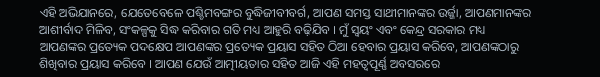ଏହି ଅଭିଯାନରେ, ଯେତେବେଳେ ପଶ୍ଚିମବଙ୍ଗର ବୁଦ୍ଧିଜୀବୀବର୍ଗ, ଆପଣ ସମସ୍ତ ସାଥୀମାନଙ୍କର ଉର୍ଜ୍ଜା, ଆପଣମାନଙ୍କର ଆଶୀର୍ବାଦ ମିଳିବ, ସଂକଳ୍ପକୁ ସିଦ୍ଧ କରିବାର ଗତି ମଧ୍ୟ ଆହୁରି ବଢ଼ିଯିବ । ମୁଁ ସ୍ୱୟଂ ଏବଂ କେନ୍ଦ୍ର ସରକାର ମଧ୍ୟ ଆପଣଙ୍କର ପ୍ରତ୍ୟେକ ପଦକ୍ଷେପ ଆପଣଙ୍କର ପ୍ରତ୍ୟେକ ପ୍ରୟାସ ସହିତ ଠିଆ ହେବାର ପ୍ରୟାସ କରିବେ, ଆପଣଙ୍କଠାରୁ ଶିଖିବାର ପ୍ରୟାସ କରିବେ । ଆପଣ ଯେଉଁ ଆତ୍ମୀୟତାର ସହିତ ଆଜି ଏହି ମହତ୍ୱପୂର୍ଣ୍ଣ ଅବସରରେ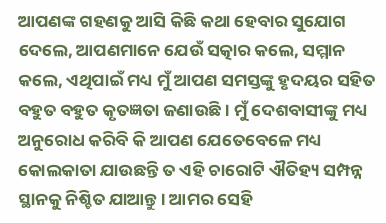ଆପଣଙ୍କ ଗହଣକୁ ଆସି କିଛି କଥା ହେବାର ସୁଯୋଗ ଦେଲେ, ଆପଣମାନେ ଯେଉଁ ସତ୍କାର କଲେ, ସମ୍ମାନ କଲେ, ଏଥିପାଇଁ ମଧ୍ୟ ମୁଁ ଆପଣ ସମସ୍ତଙ୍କୁ ହୃଦୟର ସହିତ ବହୁତ ବହୁତ କୃତଜ୍ଞତା ଜଣାଉଛି । ମୁଁ ଦେଶବାସୀଙ୍କୁ ମଧ୍ୟ ଅନୁରୋଧ କରିବି କି ଆପଣ ଯେତେବେଳେ ମଧ୍ୟ କୋଲକାତା ଯାଉଛନ୍ତି ତ ଏହି ଚାରୋଟି ଐତିହ୍ୟ ସମ୍ପନ୍ନ ସ୍ଥାନକୁ ନିଶ୍ଚିତ ଯାଆନ୍ତୁ । ଆମର ସେହି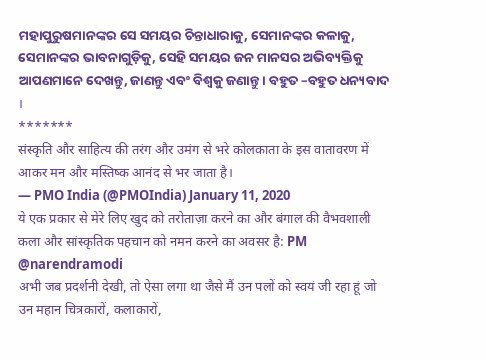ମହାପୁରୁଷମାନଙ୍କର ସେ ସମୟର ଚିନ୍ତାଧାରାକୁ, ସେମାନଙ୍କର କଳାକୁ, ସେମାନଙ୍କର ଭାବନାଗୁଡ଼ିକୁ, ସେହି ସମୟର ଜନ ମାନସର ଅଭିବ୍ୟକ୍ତିକୁ ଆପଣମାନେ ଦେଖନ୍ତୁ, ଜାଣନ୍ତୁ ଏବଂ ବିଶ୍ୱକୁ ଜଣାନ୍ତୁ । ବହୁତ –ବହୁତ ଧନ୍ୟବାଦ ।
*******
संस्कृति और साहित्य की तरंग और उमंग से भरे कोलकाता के इस वातावरण में आकर मन और मस्तिष्क आनंद से भर जाता है।
— PMO India (@PMOIndia) January 11, 2020
ये एक प्रकार से मेरे लिए खुद को तरोताज़ा करने का और बंगाल की वैभवशाली कला और सांस्कृतिक पहचान को नमन करने का अवसर है: PM @narendramodi
अभी जब प्रदर्शनी देखी, तो ऐसा लगा था जैसे मैं उन पलों को स्वयं जी रहा हूं जो उन महान चित्रकारों, कलाकारों,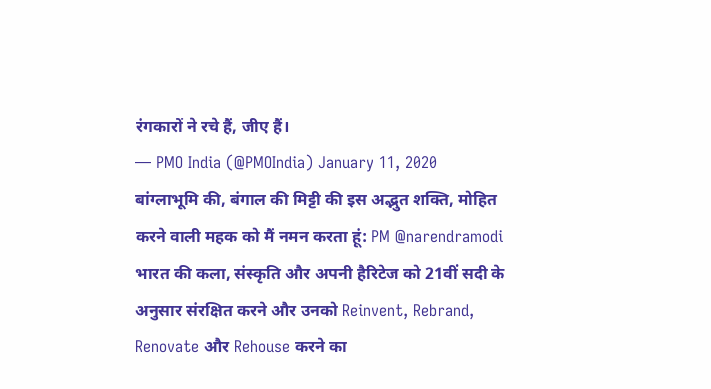रंगकारों ने रचे हैं, जीए हैं।
— PMO India (@PMOIndia) January 11, 2020
बांग्लाभूमि की, बंगाल की मिट्टी की इस अद्भुत शक्ति, मोहित करने वाली महक को मैं नमन करता हूं: PM @narendramodi
भारत की कला, संस्कृति और अपनी हैरिटेज को 21वीं सदी के अनुसार संरक्षित करने और उनको Reinvent, Rebrand, Renovate और Rehouse करने का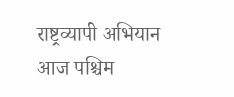राष्ट्रव्यापी अभियान आज पश्चिम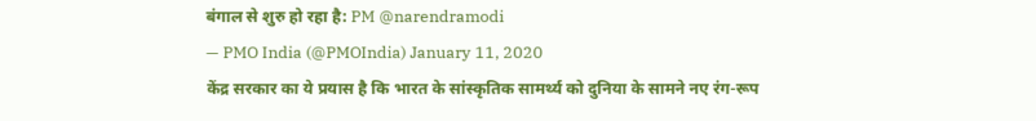बंगाल से शुरु हो रहा है: PM @narendramodi
— PMO India (@PMOIndia) January 11, 2020
केंद्र सरकार का ये प्रयास है कि भारत के सांस्कृतिक सामर्थ्य को दुनिया के सामने नए रंग-रूप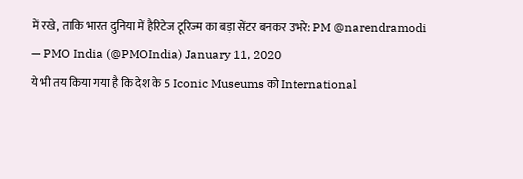में रखे, ताकि भारत दुनिया में हैरिटेज टूरिज्म का बड़ा सेंटर बनकर उभरे: PM @narendramodi
— PMO India (@PMOIndia) January 11, 2020
ये भी तय किया गया है कि देश के 5 Iconic Museums को International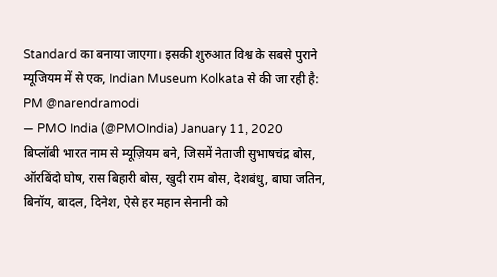Standard का बनाया जाएगा। इसकी शुरुआत विश्व के सबसे पुराने म्यूजियम में से एक, Indian Museum Kolkata से की जा रही है: PM @narendramodi
— PMO India (@PMOIndia) January 11, 2020
बिप्लॉबी भारत नाम से म्यूज़ियम बने, जिसमें नेताजी सुभाषचंद्र बोस, ऑरबिंदो घोष, रास बिहारी बोस, खुदी राम बोस, देशबंधु, बाघा जतिन, बिनॉय, बादल, दिनेश, ऐसे हर महान सेनानी को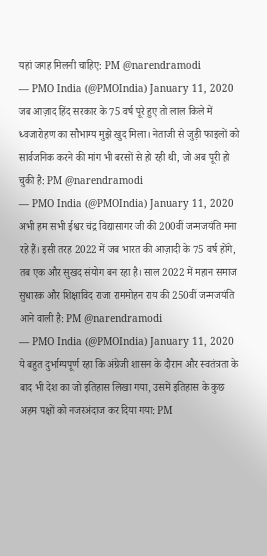यहां जगह मिलनी चाहिए: PM @narendramodi
— PMO India (@PMOIndia) January 11, 2020
जब आज़ाद हिंद सरकार के 75 वर्ष पूरे हुए तो लाल किले में ध्वजारोहण का सौभाग्य मुझे खुद मिला। नेताजी से जुड़ी फाइलों को सार्वजनिक करने की मांग भी बरसों से हो रही थी, जो अब पूरी हो चुकी है: PM @narendramodi
— PMO India (@PMOIndia) January 11, 2020
अभी हम सभी ईश्वर चंद्र विद्यासागर जी की 200वीं जन्मजयंति मना रहे हैं। इसी तरह 2022 में जब भारत की आज़ादी के 75 वर्ष होंगे, तब एक और सुखद संयोग बन रहा है। साल 2022 में महान समाज सुधारक और शिक्षाविद राजा राममोहन राय की 250वीं जन्मजयंति आने वाली है: PM @narendramodi
— PMO India (@PMOIndia) January 11, 2020
ये बहुत दुर्भाग्यपूर्ण रहा कि अंग्रेजी शासन के दौरान और स्वतंत्रता के बाद भी देश का जो इतिहास लिखा गया, उसमें इतिहास के कुछ अहम पक्षों को नजरअंदाज कर दिया गया: PM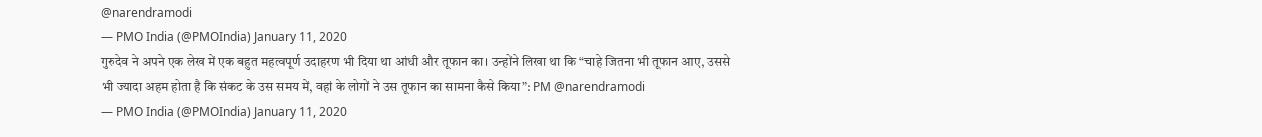@narendramodi
— PMO India (@PMOIndia) January 11, 2020
गुरुदेव ने अपने एक लेख में एक बहुत महत्वपूर्ण उदाहरण भी दिया था आंधी और तूफान का। उन्होंने लिखा था कि “चाहे जितना भी तूफान आए, उससे भी ज्यादा अहम होता है कि संकट के उस समय में, वहां के लोगों ने उस तूफान का सामना कैसे किया”: PM @narendramodi
— PMO India (@PMOIndia) January 11, 2020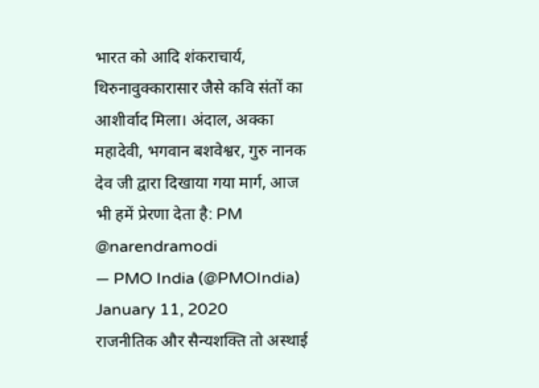भारत को आदि शंकराचार्य, थिरुनावुक्कारासार जैसे कवि संतों का आशीर्वाद मिला। अंदाल, अक्का महादेवी, भगवान बशवेश्वर, गुरु नानक देव जी द्वारा दिखाया गया मार्ग, आज भी हमें प्रेरणा देता है: PM @narendramodi
— PMO India (@PMOIndia) January 11, 2020
राजनीतिक और सैन्यशक्ति तो अस्थाई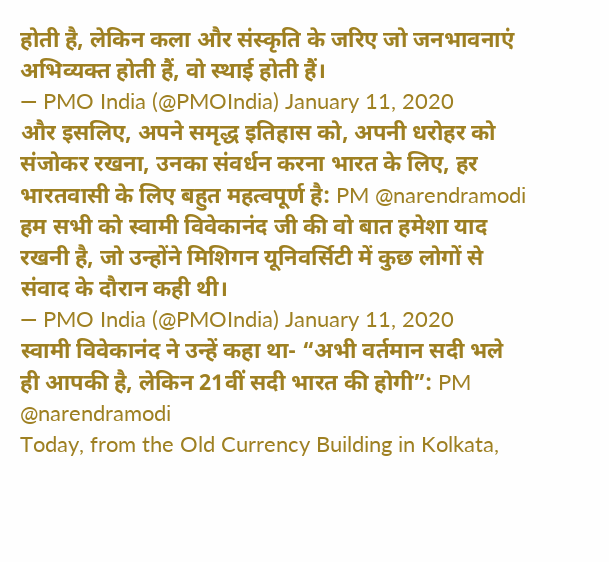होती है, लेकिन कला और संस्कृति के जरिए जो जनभावनाएं अभिव्यक्त होती हैं, वो स्थाई होती हैं।
— PMO India (@PMOIndia) January 11, 2020
और इसलिए, अपने समृद्ध इतिहास को, अपनी धरोहर को संजोकर रखना, उनका संवर्धन करना भारत के लिए, हर भारतवासी के लिए बहुत महत्वपूर्ण है: PM @narendramodi
हम सभी को स्वामी विवेकानंद जी की वो बात हमेशा याद रखनी है, जो उन्होंने मिशिगन यूनिवर्सिटी में कुछ लोगों से संवाद के दौरान कही थी।
— PMO India (@PMOIndia) January 11, 2020
स्वामी विवेकानंद ने उन्हें कहा था- “अभी वर्तमान सदी भले ही आपकी है, लेकिन 21वीं सदी भारत की होगी”: PM @narendramodi
Today, from the Old Currency Building in Kolkata,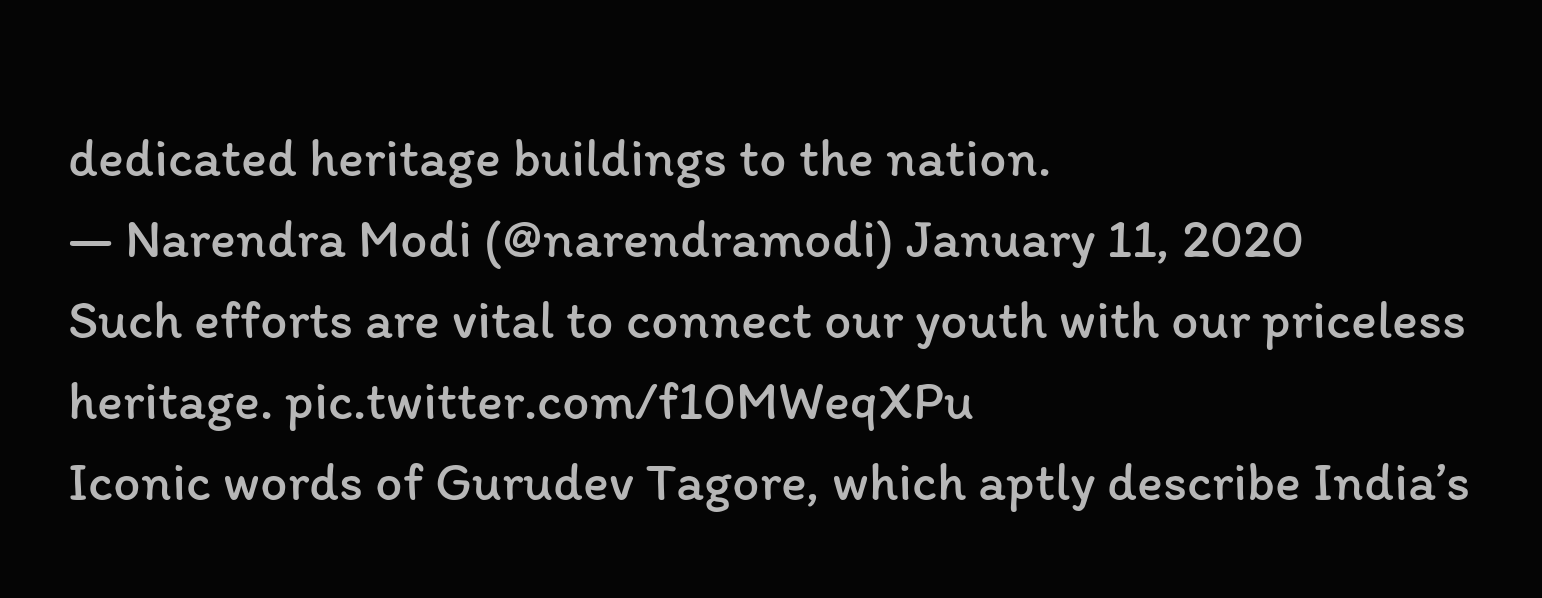dedicated heritage buildings to the nation.
— Narendra Modi (@narendramodi) January 11, 2020
Such efforts are vital to connect our youth with our priceless heritage. pic.twitter.com/f10MWeqXPu
Iconic words of Gurudev Tagore, which aptly describe India’s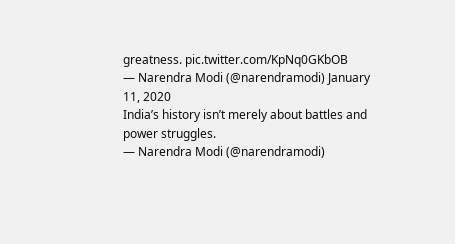greatness. pic.twitter.com/KpNq0GKbOB
— Narendra Modi (@narendramodi) January 11, 2020
India’s history isn’t merely about battles and power struggles.
— Narendra Modi (@narendramodi)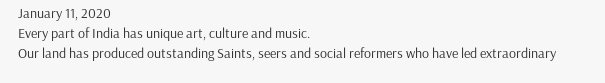January 11, 2020
Every part of India has unique art, culture and music.
Our land has produced outstanding Saints, seers and social reformers who have led extraordinary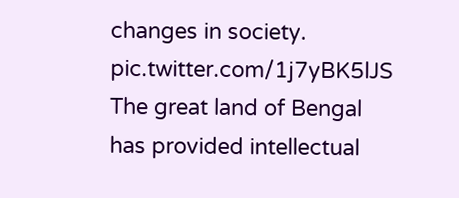changes in society. pic.twitter.com/1j7yBK5lJS
The great land of Bengal has provided intellectual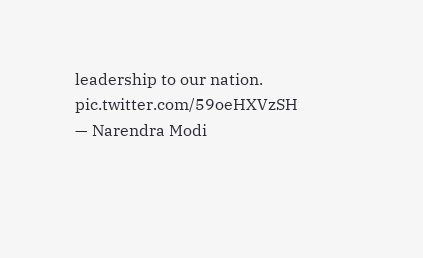leadership to our nation. pic.twitter.com/59oeHXVzSH
— Narendra Modi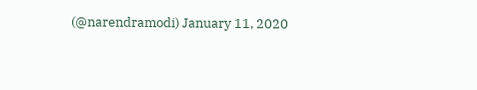(@narendramodi) January 11, 2020